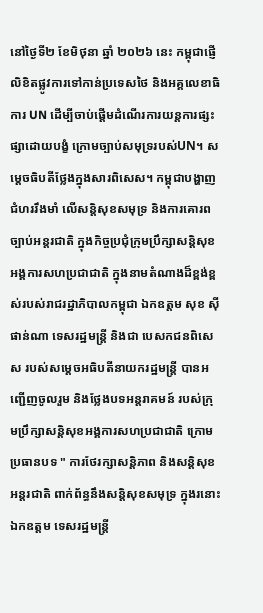នៅថ្ងៃទី២ ខែមិថុនា ឆ្នាំ ២០២៦ នេះ កម្ពុជាផ្ញើលិខិតផ្លូវការទៅកាន់ប្រទេសថៃ និងអគ្គលេខាធិការ UN ដើម្បីចាប់ផ្ដើមដំណើរការយន្តការផ្សះផ្សាដោយបង្ខំ ក្រោមច្បាប់សមុទ្ររបស់UN។ សម្ដេចធិបតីថ្លែងក្នុងសារពិសេស។ កម្ពុជាបង្ហាញជំហររឹងមាំ លើសន្តិសុខសមុទ្រ និងការគោរពច្បាប់អន្តរជាតិ ក្នុងកិច្ចប្រជុំក្រុមប្រឹក្សាសន្តិសុខអង្គការសហប្រជាជាតិ ក្នុងនាមតំណាងដ៏ខ្ពង់ខ្ពស់របស់រាជរដ្ឋាភិបាលកម្ពុជា ឯកឧត្តម សុខ ស៊ីផាន់ណា ទេសរដ្ឋមន្ត្រី និងជា បេសកជនពិសេស របស់សម្ដេចអធិបតីនាយករដ្ឋមន្ត្រី បានអញ្ជើញចូលរួម និងថ្លែងបទអន្តរាគមន៍ របស់ក្រុមប្រឹក្សាសន្តិសុខអង្គការសហប្រជាជាតិ ក្រោមប្រធានបទ " ការថែរក្សាសន្តិភាព និងសន្តិសុខអន្តរជាតិ ពាក់ព័ន្ធនឹងសន្តិសុខសមុទ្រ ក្នុងរនោះ ឯកឧត្តម ទេសរដ្ឋមន្ត្រី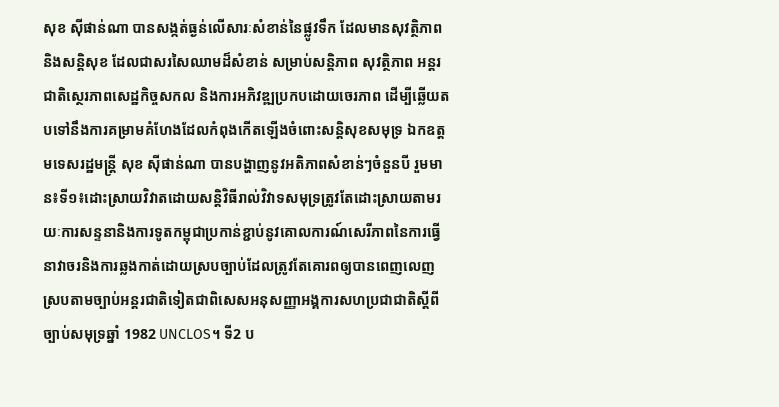សុខ ស៊ីផាន់ណា បានសង្កត់ធ្ងន់លើសារៈសំខាន់នៃផ្លូវទឹក ដែលមានសុវត្ថិភាព និងសន្តិសុខ ដែលជាសរសៃឈាមដ៏សំខាន់ សម្រាប់សន្តិភាព សុវត្ថិភាព អន្តរជាតិស្ថេរភាពសេដ្ឋកិច្ចសកល និងការអភិវឌ្ឍប្រកបដោយចេរភាព ដើម្បីឆ្លើយតបទៅនឹងការគម្រាមគំហែងដែលកំពុងកើតឡើងចំពោះសន្តិសុខសមុទ្រ ឯកឧត្តមទេសរដ្ឋមន្ត្រី សុខ ស៊ីផាន់ណា បានបង្ហាញនូវអតិភាពសំខាន់ៗចំនួនបី រួមមាន៖ទី១៖ដោះស្រាយវិវាតដោយសន្តិវិធីរាល់វិវាទសមុទ្រត្រូវតែដោះស្រាយតាមរយៈការសន្ទនានិងការទូតកម្ពុជាប្រកាន់ខ្ជាប់នូវគោលការណ៍សេរីភាពនៃការធ្វើនាវាចរនិងការឆ្លងកាត់ដោយស្របច្បាប់ដែលត្រូវតែគោរពឲ្យបានពេញលេញស្របតាមច្បាប់អន្តរជាតិទៀតជាពិសេសអនុសញ្ញាអង្គការសហប្រជាជាតិស្ដីពីច្បាប់សមុទ្រឆ្នាំ 1982 UNCLOS។ ទី2 ប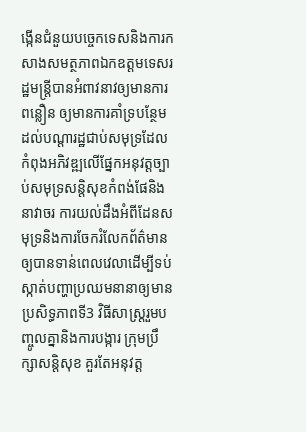ង្កើនជំនួយបច្ចេកទេសនិងការកសាងសមត្ថភាពឯកឧត្តមទេសរដ្ឋមន្ត្រីបានអំពាវនាវឲ្យមានការពន្លឿន ឲ្យមានការគាំទ្របន្ថែមដល់បណ្ដារដ្ឋជាប់សមុទ្រដែលកំពុងអភិវឌ្ឍលើផ្នែកអនុវត្តច្បាប់សមុទ្រសន្តិសុខកំពង់ផែនិងនាវាចរ ការយល់ដឹងអំពីដែនសមុទ្រនិងការចែករំលែកព័ត៌មានឲ្យបានទាន់ពេលវេលាដើម្បីទប់ស្កាត់បញ្ហាប្រឈមនានាឲ្យមានប្រសិទ្ធភាពទី3 វិធីសាស្រ្តរួមបញ្ចូលគ្នានិងការបង្ការ ក្រុមប្រឹក្សាសន្តិសុខ គួរតែអនុវត្ត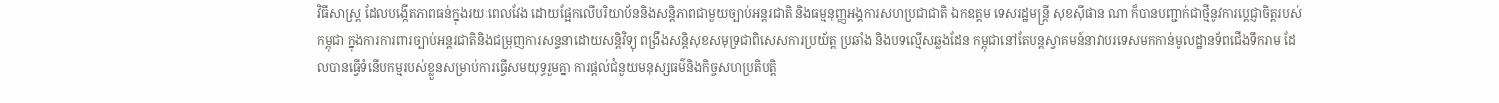វិធីសាស្រ្ត ដែលបង្កើតភាពធន់ក្នុងរយៈពេលវែង ដោយផ្អែកលើបរិយាប័ននិងសន្តិភាពជាមួយច្បាប់អន្តរជាតិ និងធម្មនុញ្ញអង្គការសហប្រជាជាតិ ឯកឧត្តម ទេសរដ្ឋមន្ត្រី សុខស៊ីផាន ណា ក៏បានបញ្ជាក់ជាថ្មីនូវការប្ដេជ្ញាចិត្តរបស់កម្ពុជា ក្នុងការការពារច្បាប់អន្តរជាតិនិងជម្រុញការសន្ទនាដោយសន្តិវិទ្យុ ពង្រឹងសន្តិសុខសមុទ្រជាពិសេសការប្រយ័ត្ត ប្រឆាំង និងបទល្មើសឆ្លងដែន កម្ពុជានៅតែបន្តស្វាគមន៍នាវាបរទេសមកកាន់មូលដ្ឋានទ័ពជើងទឹករាម ដែលបានធ្វើទំនើបកម្មរបស់ខ្លួនសម្រាប់ការធ្វើសមយុទ្ធរួមគ្នា ការផ្ដល់ជំនួយមនុស្សធម៌និងកិច្ចសហប្រតិបត្តិ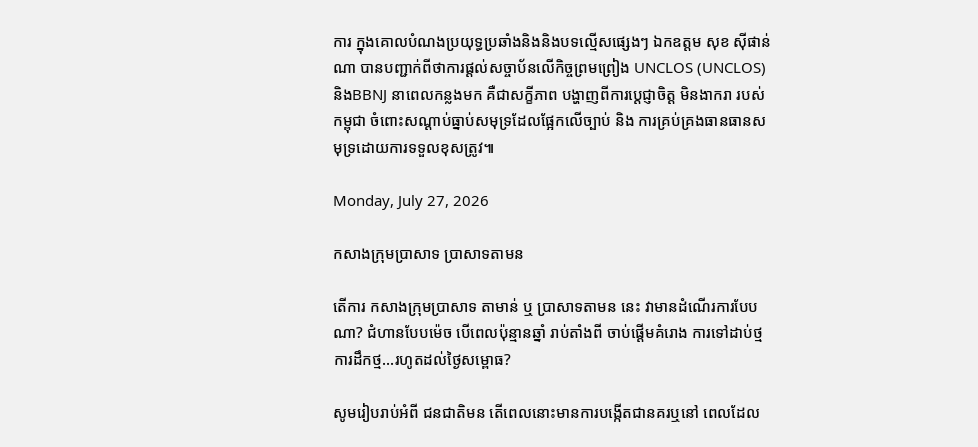ការ ក្នុងគោលបំណងប្រយុទ្ធប្រឆាំងនិងនិងបទល្មើសផ្សេងៗ ឯកឧត្តម សុខ ស៊ីផាន់ណា បានបញ្ជាក់ពីថាការផ្ដល់សច្ចាប័នលើកិច្ចព្រមព្រៀង UNCLOS (UNCLOS)និងBBNJ នាពេលកន្លងមក គឺជាសក្ខីភាព បង្ហាញពីការប្តេជ្ញាចិត្ត មិនងាករា របស់កម្ពុជា ចំពោះសណ្ដាប់ធ្នាប់សមុទ្រដែលផ្អែកលើច្បាប់ និង ការគ្រប់គ្រងធានធានសមុទ្រដោយការទទួលខុសត្រូវ៕

Monday, July 27, 2026

កសាងក្រុមប្រាសាទ ប្រាសាទតាមន

តើការ កសាងក្រុមប្រាសាទ តាមាន់ ឬ ប្រាសាទតាមន នេះ វាមានដំណើរការបែបណា? ជំហានបែបម៉េច បើពេលប៉ុន្មានឆ្នាំ រាប់តាំងពី ចាប់ផ្តើមគំរោង ការទៅដាប់ថ្ម ការដឹកថ្ម...រហូតដល់ថ្ងៃសម្ពោធ?

សូមរៀបរាប់អំពី ជនជាតិមន តើពេលនោះមានការបង្កើតជានគរឬនៅ ពេលដែល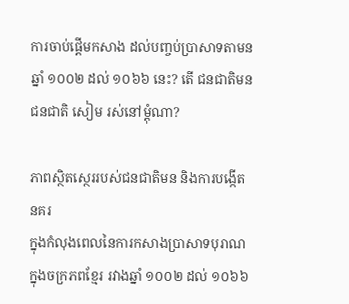ការចាប់ផ្តើមកសាង ដល់បញ្ចប់ប្រាសាទតាមន ឆ្នាំ ១០០២ ដល់ ១០៦៦ នេះ? តើ ជនជាតិមន ជនជាតិ សៀម រស់នៅម្តុំណា?

ភាពស្ថិតស្ថេររបស់ជនជាតិមន និងការបង្កើតនគរ
ក្នុងកំលុងពេលនៃការកសាងប្រាសាទបុរាណក្នុងចក្រភពខ្មែរ រវាងឆ្នាំ ១០០២ ដល់ ១០៦៦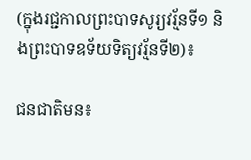(ក្នុងរជ្ជកាលព្រះបាទសូរ្យវរ្ម័នទី១ និងព្រះបាទឧទ័យទិត្យវរ្ម័នទី២)៖

ជនជាតិមន៖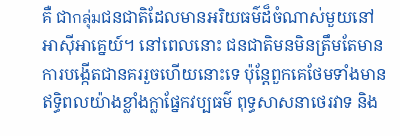គឺ ជាกลุ่มជនជាតិដែលមានអរិយធម៌ដ៏ចំណាស់មួយនៅអាស៊ីអាគ្នេយ៍។ នៅពេលនោះ ជនជាតិមនមិនត្រឹមតែមានការបង្កើតជានគររួចហើយនោះទេ ប៉ុន្តែពួកគេថែមទាំងមានឥទ្ធិពលយ៉ាងខ្លាំងក្លាផ្នែកវប្បធម៌ ពុទ្ធសាសនាថេរវាទ និង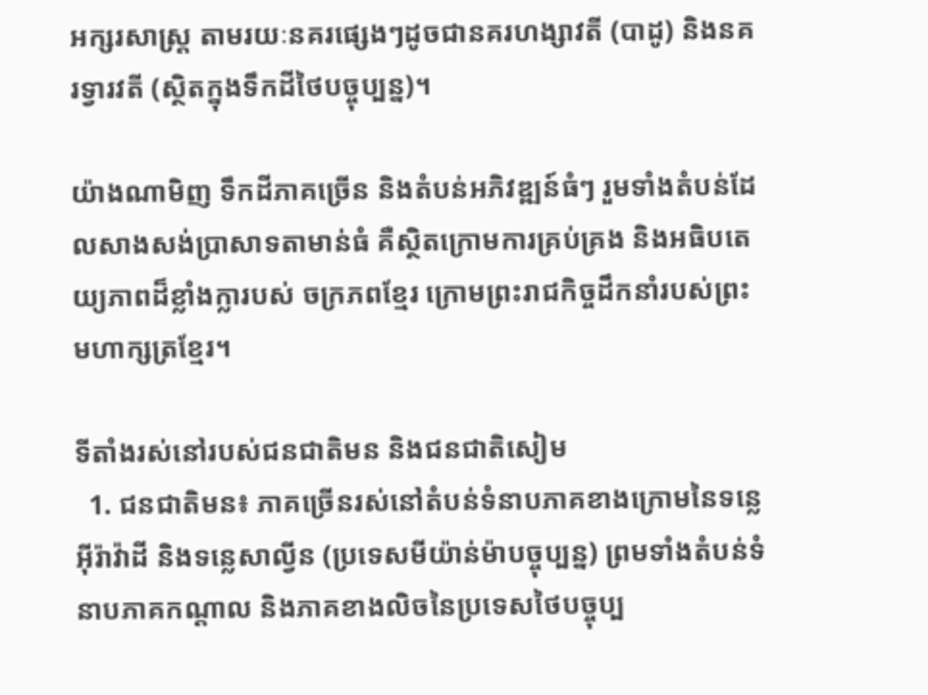អក្សរសាស្ត្រ តាមរយៈនគរផ្សេងៗដូចជានគរហង្សាវតី (បាដូ) និងនគរទ្វារវតី (ស្ថិតក្នុងទឹកដីថៃបច្ចុប្បន្ន)។

យ៉ាងណាមិញ ទឹកដីភាគច្រើន និងតំបន់អភិវឌ្ឍន៍ធំៗ រួមទាំងតំបន់ដែលសាងសង់ប្រាសាទតាមាន់ធំ គឺស្ថិតក្រោមការគ្រប់គ្រង និងអធិបតេយ្យភាពដ៏ខ្លាំងក្លារបស់ ចក្រភពខ្មែរ ក្រោមព្រះរាជកិច្ចដឹកនាំរបស់ព្រះមហាក្សត្រខ្មែរ។

ទីតាំងរស់នៅរបស់ជនជាតិមន និងជនជាតិសៀម
  1. ជនជាតិមន៖ ភាគច្រើនរស់នៅតំបន់ទំនាបភាគខាងក្រោមនៃទន្លេអ៊ីរ៉ាវ៉ាដី និងទន្លេសាល្វីន (ប្រទេសមីយ៉ាន់ម៉ាបច្ចុប្បន្ន) ព្រមទាំងតំបន់ទំនាបភាគកណ្តាល និងភាគខាងលិចនៃប្រទេសថៃបច្ចុប្ប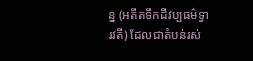ន្ន (អតីតទឹកដីវប្បធម៌ទ្វារវតី) ដែលជាតំបន់រស់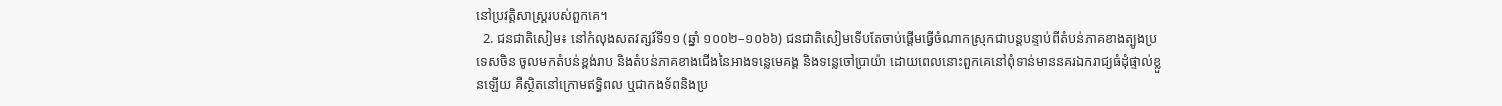នៅប្រវត្តិសាស្ត្ររបស់ពួកគេ។
  2. ជនជាតិសៀម៖ នៅកំលុងសតវត្សរ៍ទី១១ (ឆ្នាំ ១០០២–១០៦៦) ជនជាតិសៀមទើបតែចាប់ផ្តើមធ្វើចំណាកស្រុកជាបន្តបន្ទាប់ពីតំបន់ភាគខាងត្បូងប្រទេសចិន ចូលមកតំបន់ខ្ពង់រាប និងតំបន់ភាគខាងជើងនៃអាងទន្លេមេគង្គ និងទន្លេចៅប្រាយ៉ា ដោយពេលនោះពួកគេនៅពុំទាន់មាននគរឯករាជ្យធំដុំផ្ទាល់ខ្លួនឡើយ គឺស្ថិតនៅក្រោមឥទ្ធិពល ឬជាកងទ័ពនិងប្រ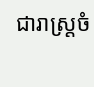ជារាស្ត្រចំ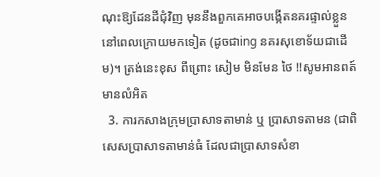ណុះឱ្យដែនដីជុំវិញ មុននឹងពួកគេអាចបង្កើតនគរផ្ទាល់ខ្លួននៅពេលក្រោយមកទៀត (ដូចជាing នគរសុខោទ័យជាដើម)។ ត្រង់នេះខុស ពីព្រោះ សៀម មិនមែន ថៃ !!សូមអានពត៍មានលំអិត
  3. ការកសាងក្រុមប្រាសាទតាមាន់ ឬ ប្រាសាទតាមន (ជាពិសេសប្រាសាទតាមាន់ធំ ដែលជាប្រាសាទសំខា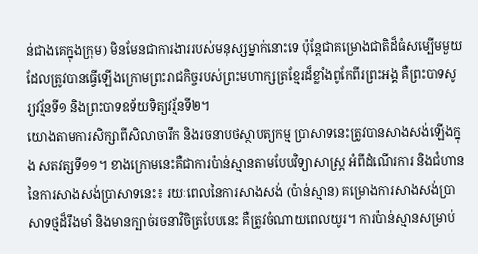ន់ជាងគេក្នុងក្រុម) មិនមែនជាការងាររបស់មនុស្សម្នាក់នោះទេ ប៉ុន្តែជាគម្រោងជាតិដ៏ធំសម្បើមមួយ ដែលត្រូវបានធ្វើឡើងក្រោមព្រះរាជកិច្ចរបស់ព្រះមហាក្សត្រខ្មែរដ៏ខ្លាំងពូកែពីរព្រះអង្គ គឺព្រះបាទសូរ្យវរ្ម័នទី១ និងព្រះបាទឧទ័យទិត្យវរ្ម័នទី២។
យោងតាមការសិក្សាពីសិលាចារឹក និងរចនាបថស្ថាបត្យកម្ម ប្រាសាទនេះត្រូវបានសាងសង់ឡើងក្នុង សតវត្សទី១១។ ខាងក្រោមនេះគឺជាការប៉ាន់ស្មានតាមបែបវិទ្យាសាស្ត្រ អំពីដំណើរការ និងជំហាននៃការសាងសង់ប្រាសាទនេះ៖ រយៈពេលនៃការសាងសង់ (ប៉ាន់ស្មាន) គម្រោងការសាងសង់ប្រាសាទថ្មដ៏រឹងមាំ និងមានក្បាច់រចនាវិចិត្របែបនេះ គឺត្រូវចំណាយពេលយូរ។ ការប៉ាន់ស្មានសម្រាប់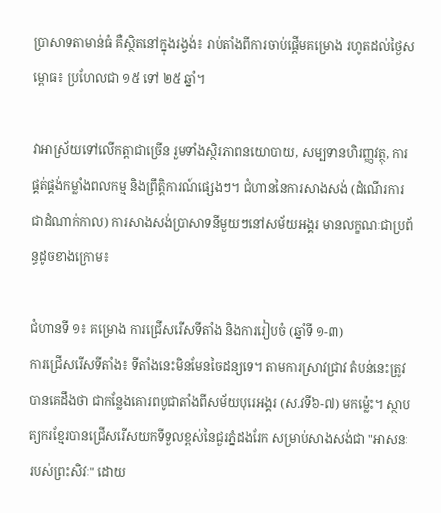ប្រាសាទតាមាន់ធំ គឺស្ថិតនៅក្នុងរង្វង់៖ រាប់តាំងពីការចាប់ផ្តើមគម្រោង រហូតដល់ថ្ងៃសម្ពោធ៖ ប្រហែលជា ១៥ ទៅ ២៥ ឆ្នាំ។

វាអាស្រ័យទៅលើកត្តាជាច្រើន រួមទាំងស្ថិរភាពនយោបាយ, សម្បទានហិរញ្ញវត្ថុ, ការផ្គត់ផ្គង់កម្លាំងពលកម្ម និងព្រឹត្តិការណ៍ផ្សេងៗ។ ជំហាននៃការសាងសង់ (ដំណើរការជាដំណាក់កាល) ការសាងសង់ប្រាសាទនីមួយៗនៅសម័យអង្គរ មានលក្ខណៈជាប្រព័ន្ធដូចខាងក្រោម៖

ជំហានទី ១៖ គម្រោង ការជ្រើសរើសទីតាំង និងការរៀបចំ (ឆ្នាំទី ១-៣)
ការជ្រើសរើសទីតាំង៖ ទីតាំងនេះមិនមែនចៃដន្យទេ។ តាមការស្រាវជ្រាវ តំបន់នេះត្រូវបានគេដឹងថា ជាកន្លែងគោរពបូជាតាំងពីសម័យបុរេអង្គរ (ស.វទី៦-៧) មកម្ល៉េះ។ ស្ថាបត្យករខ្មែរបានជ្រើសរើសយកទីទួលខ្ពស់នៃជួរភ្នំដងរែក សម្រាប់សាងសង់ជា "អាសនៈរបស់ព្រះសិវៈ" ដោយ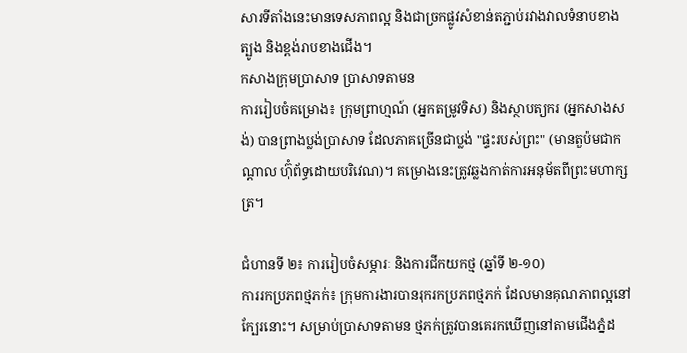សារទីតាំងនេះមានទេសភាពល្អ និងជាច្រកផ្លូវសំខាន់តភ្ជាប់រវាងវាលទំនាបខាងត្បូង និងខ្ពង់រាបខាងជើង។
កសាងក្រុមប្រាសាទ ប្រាសាទតាមន
ការរៀបចំគម្រោង៖ ក្រុមព្រាហ្មណ៍ (អ្នកតម្រូវទិស) និងស្ថាបត្យករ (អ្នកសាងសង់) បានព្រាងប្លង់ប្រាសាទ ដែលភាគច្រើនជាប្លង់ "ផ្ទះរបស់ព្រះ" (មានតួប៉មជាកណ្តាល ហ៊ុំព័ទ្ធដោយបរិវេណ)។ គម្រោងនេះត្រូវឆ្លងកាត់ការអនុម័តពីព្រះមហាក្សត្រ។

ជំហានទី ២៖ ការរៀបចំសម្ភារៈ និងការជីកយកថ្ម (ឆ្នាំទី ២-១០)
ការរកប្រភពថ្មភក់៖ ក្រុមការងារបានរុករកប្រភពថ្មភក់ ដែលមានគុណភាពល្អនៅក្បែរនោះ។ សម្រាប់ប្រាសាទតាមន ថ្មភក់ត្រូវបានគេរកឃើញនៅតាមជើងភ្នំដ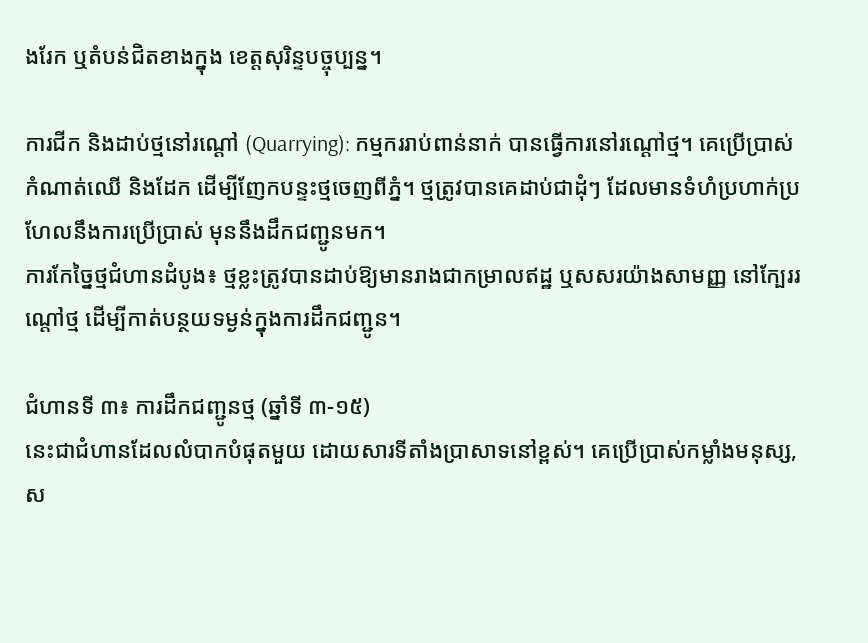ងរែក ឬតំបន់ជិតខាងក្នុង ខេត្តសុរិន្ទបច្ចុប្បន្ន។

ការជីក និងដាប់ថ្មនៅរណ្តៅ (Quarrying): កម្មកររាប់ពាន់នាក់ បានធ្វើការនៅរណ្តៅថ្ម។ គេប្រើប្រាស់កំណាត់ឈើ និងដែក ដើម្បីញែកបន្ទះថ្មចេញពីភ្នំ។ ថ្មត្រូវបានគេដាប់ជាដុំៗ ដែលមានទំហំប្រហាក់ប្រហែលនឹងការប្រើប្រាស់ មុននឹងដឹកជញ្ជូនមក។
ការកែច្នៃថ្មជំហានដំបូង៖ ថ្មខ្លះត្រូវបានដាប់ឱ្យមានរាងជាកម្រាលឥដ្ឋ ឬសសរយ៉ាងសាមញ្ញ នៅក្បែររណ្តៅថ្ម ដើម្បីកាត់បន្ថយទម្ងន់ក្នុងការដឹកជញ្ជូន។

ជំហានទី ៣៖ ការដឹកជញ្ជូនថ្ម (ឆ្នាំទី ៣-១៥)
នេះជាជំហានដែលលំបាកបំផុតមួយ ដោយសារទីតាំងប្រាសាទនៅខ្ពស់។ គេប្រើប្រាស់កម្លាំងមនុស្ស, ស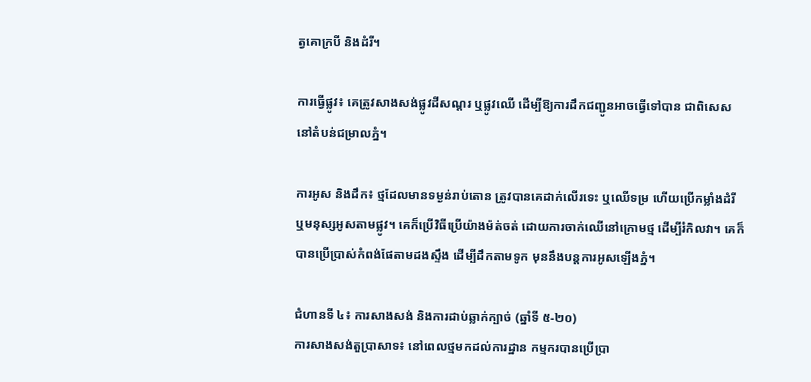ត្វគោក្របី និងដំរី។

ការធ្វើផ្លូវ៖ គេត្រូវសាងសង់ផ្លូវដីសណ្តរ ឬផ្លូវឈើ ដើម្បីឱ្យការដឹកជញ្ជូនអាចធ្វើទៅបាន ជាពិសេសនៅតំបន់ជម្រាលភ្នំ។

ការអូស និងដឹក៖ ថ្មដែលមានទម្ងន់រាប់តោន ត្រូវបានគេដាក់លើរទេះ ឬឈើទម្រ ហើយប្រើកម្លាំងដំរី ឬមនុស្សអូសតាមផ្លូវ។ គេក៏ប្រើវិធីប្រើយ៉ាងម៉ត់ចត់ ដោយការចាក់ឈើនៅក្រោមថ្ម ដើម្បីរំកិលវា។ គេក៏បានប្រើប្រាស់កំពង់ផែតាមដងស្ទឹង ដើម្បីដឹកតាមទូក មុននឹងបន្តការអូសឡើងភ្នំ។

ជំហានទី ៤៖ ការសាងសង់ និងការដាប់ឆ្លាក់ក្បាច់ (ឆ្នាំទី ៥-២០)
ការសាងសង់តួប្រាសាទ៖ នៅពេលថ្មមកដល់ការដ្ឋាន កម្មករបានប្រើប្រា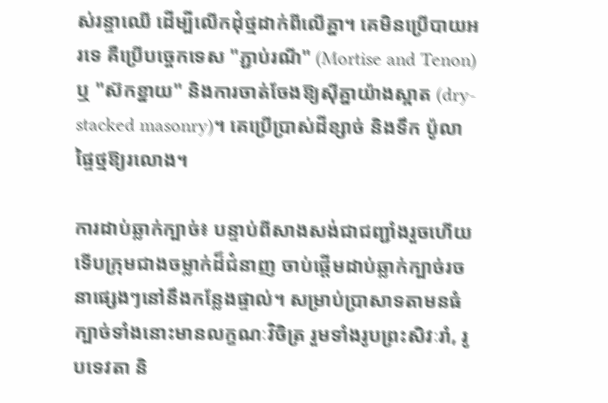ស់រន្ទាឈើ ដើម្បីលើកដុំថ្មដាក់ពីលើគ្នា។ គេមិនប្រើបាយអរទេ គឺប្រើបច្ចេកទេស "ភ្ជាប់រណី" (Mortise and Tenon) ឬ "ស៊កខ្នាយ" និងការចាត់ចែងឱ្យស៊ីគ្នាយ៉ាងស្អាត (dry-stacked masonry)។ គេប្រើប្រាស់ដីខ្សាច់ និងទឹក ប៉ូលាផ្ទៃថ្មឱ្យរលោង។

ការដាប់ឆ្លាក់ក្បាច់៖ បន្ទាប់ពីសាងសង់ជាជញ្ជាំងរួចហើយ ទើបក្រុមជាងចម្លាក់ដ៏ជំនាញ ចាប់ផ្តើមដាប់ឆ្លាក់ក្បាច់រចនាផ្សេងៗនៅនឹងកន្លែងផ្ទាល់។ សម្រាប់ប្រាសាទតាមនធំ ក្បាច់ទាំងនោះមានលក្ខណៈវិចិត្រ រួមទាំងរូបព្រះសិវៈរាំ, រូបទេវតា និ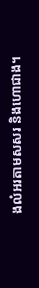ងលំអរតាមសសរ និងហោជាង។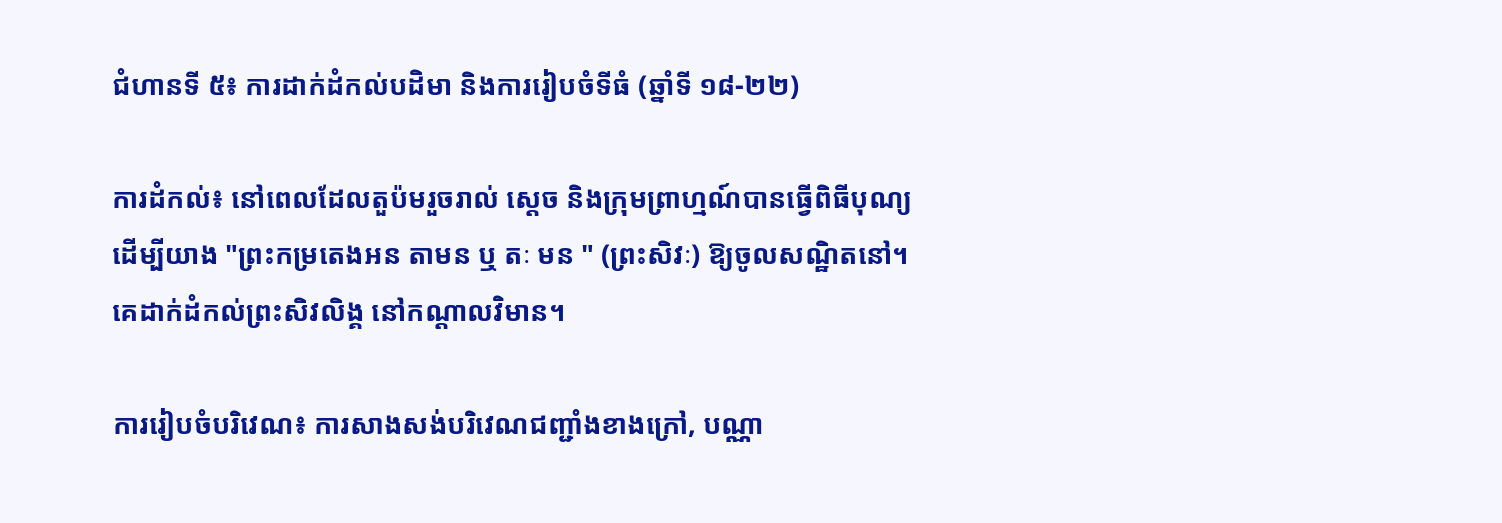ជំហានទី ៥៖ ការដាក់ដំកល់បដិមា និងការរៀបចំទីធំ (ឆ្នាំទី ១៨-២២)

ការដំកល់៖ នៅពេលដែលតួប៉មរួចរាល់ ស្តេច និងក្រុមព្រាហ្មណ៍បានធ្វើពិធីបុណ្យ ដើម្បីយាង "ព្រះកម្រតេងអន តាមន ឬ តៈ មន " (ព្រះសិវៈ) ឱ្យចូលសណ្ឋិតនៅ។ គេដាក់ដំកល់ព្រះសិវលិង្គ នៅកណ្តាលវិមាន។

ការរៀបចំបរិវេណ៖ ការសាងសង់បរិវេណជញ្ជាំងខាងក្រៅ, បណ្ណា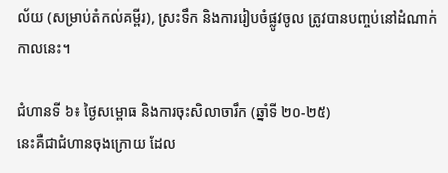ល័យ (សម្រាប់តំកល់គម្ពីរ), ស្រះទឹក និងការរៀបចំផ្លូវចូល ត្រូវបានបញ្ចប់នៅដំណាក់កាលនេះ។

ជំហានទី ៦៖ ថ្ងៃសម្ពោធ និងការចុះសិលាចារឹក (ឆ្នាំទី ២០-២៥)
នេះគឺជាជំហានចុងក្រោយ ដែល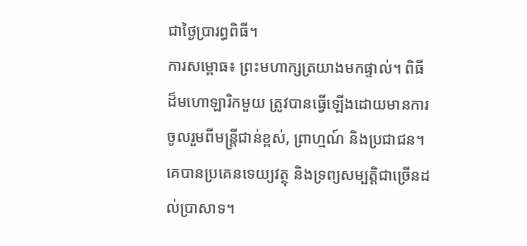ជាថ្ងៃប្រារព្ធពិធី។
ការសម្ពោធ៖ ព្រះមហាក្សត្រយាងមកផ្ទាល់។ ពិធីដ៏មហោឡារិកមួយ ត្រូវបានធ្វើឡើងដោយមានការចូលរួមពីមន្ត្រីជាន់ខ្ពស់, ព្រាហ្មណ៍ និងប្រជាជន។ គេបានប្រគេនទេយ្យវត្ថុ និងទ្រព្យសម្បត្តិជាច្រើនដល់ប្រាសាទ។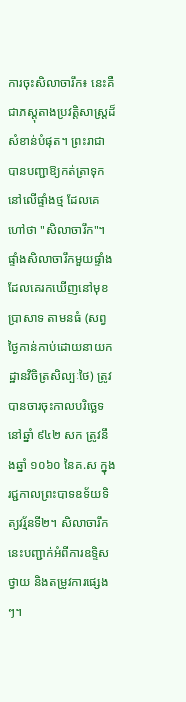ការចុះសិលាចារឹក៖ នេះគឺជាភស្តុតាងប្រវត្តិសាស្ត្រដ៏សំខាន់បំផុត។ ព្រះរាជាបានបញ្ជាឱ្យកត់ត្រាទុក នៅលើផ្ទាំងថ្ម ដែលគេហៅថា "សិលាចារឹក"។ ផ្ទាំងសិលាចារឹកមួយផ្ទាំង ដែលគេរកឃើញនៅមុខប្រាសាទ តាមនធំ (សព្វថ្ងៃកាន់កាប់ដោយនាយកដ្ឋានវិចិត្រសិល្បៈថៃ) ត្រូវបានចារចុះកាលបរិច្ឆេទនៅឆ្នាំ ៩៤២ សក ត្រូវនឹងឆ្នាំ ១០៦០ នៃគ.ស ក្នុងរជ្ជកាលព្រះបាទឧទ័យទិត្យវរ្ម័នទី២។ សិលាចារឹកនេះបញ្ជាក់អំពីការឧទ្ទិសថ្វាយ និងតម្រូវការផ្សេងៗ។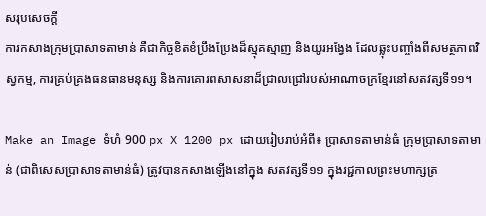សរុបសេចក្តី
ការកសាងក្រុមប្រាសាទតាមាន់ គឺជាកិច្ចខិតខំប្រឹងប្រែងដ៏ស្មុគស្មាញ និងយូរអង្វែង ដែលឆ្លុះបញ្ចាំងពីសមត្ថភាពវិស្វកម្ម, ការគ្រប់គ្រងធនធានមនុស្ស និងការគោរពសាសនាដ៏ជ្រាលជ្រៅរបស់អាណាចក្រខ្មែរនៅសតវត្សទី១១។

Make an Image ទំហំ 900 px X 1200 px ដោយរៀបរាប់អំពី៖ ប្រាសាទតាមាន់ធំ ក្រុមប្រាសាទតាមាន់ (ជាពិសេសប្រាសាទតាមាន់ធំ) ត្រូវបានកសាងឡើងនៅក្នុង សតវត្សទី១១ ក្នុងរជ្ជកាលព្រះមហាក្សត្រ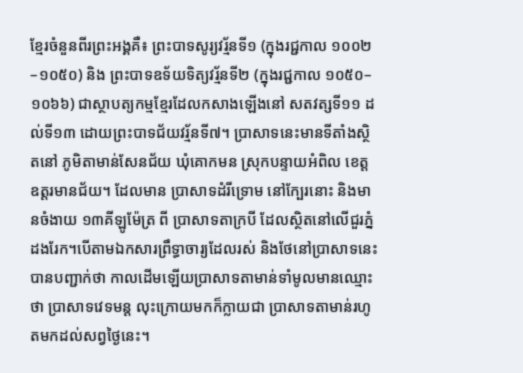ខ្មែរចំនួនពីរព្រះអង្គគឺ៖ ព្រះបាទសូរ្យវរ្ម័នទី១ (ក្នុងរជ្ជកាល ១០០២–១០៥០) និង ព្រះបាទឧទ័យទិត្យវរ្ម័នទី២ (ក្នុងរជ្ជកាល ១០៥០–១០៦៦) ជាស្ថាបត្យកម្មខ្មែរដែលកសាងឡើងនៅ សតវត្សទី១១ ដល់ទី១៣ ដោយព្រះបាទជ័យវរ្ម័នទី៧។ ប្រាសាទនេះមានទីតាំងស្ថិតនៅ ភូមិតាមាន់សែនជ័យ ឃុំគោកមន ស្រុកបន្ទាយអំពិល ខេត្តឧត្តរមានជ័យ។ ដែលមាន ប្រាសាទដំរីទ្រោម នៅក្បែរនោះ និងមានចំងាយ ១៣គីឡូម៉ែត្រ ពី ប្រាសាទតាក្របី ដែលស្ថិតនៅលើជួរភ្នំដងរែក។បើតាមឯកសារព្រឹទ្ធាចារ្យដែលរស់ និងថែនៅប្រាសាទនេះបានបញ្ជាក់ថា កាលដើមឡើយប្រាសាទតាមាន់ទាំមូលមានឈ្មោះថា ប្រាសាទវេទមន្ត លុះក្រោយមកក៏ក្លាយជា ប្រាសាទតាមាន់រហូតមកដល់សព្វថ្ងៃនេះ។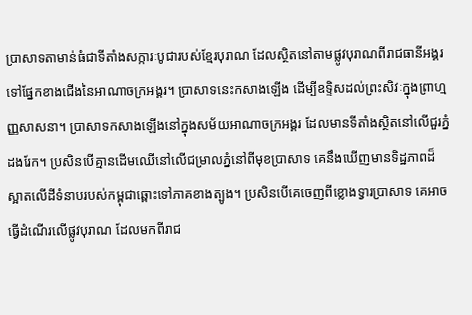ប្រាសាទតាមាន់ធំជាទីតាំងសក្ការៈបូជារបស់ខ្មែរបុរាណ ដែលស្ថិតនៅតាមផ្លូវបុរាណពីរាជធានីអង្គរទៅផ្នែកខាងជើងនៃអាណាចក្រអង្គរ។ ប្រាសាទនេះកសាងឡើង ដើម្បីឧទ្ទិសដល់ព្រះសិវៈក្នុងព្រាហ្មញ្ញសាសនា។ ប្រាសាទកសាងឡើងនៅក្នុងសម័យអាណាចក្រអង្គរ ដែលមានទីតាំងស្ថិតនៅលើជួរភ្នំដងរែក។ ប្រសិនបើគ្មានដើមឈើនៅលើជម្រាលភ្នំនៅពីមុខប្រាសាទ គេនឹងឃើញមានទិដ្ឋភាពដ៏ស្អាតលើដីទំនាបរបស់កម្ពុជាឆ្ពោះទៅភាគខាងត្បូង។ ប្រសិនបើគេចេញពីខ្លោងទ្វារប្រាសាទ គេអាចធ្វើដំណើរលើផ្លូវបុរាណ ដែលមកពីរាជ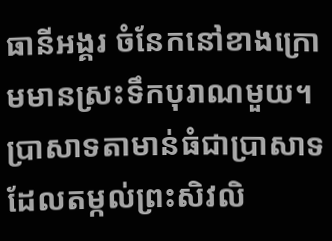ធានីអង្គរ ចំនែកនៅខាងក្រោមមានស្រះទឹកបុរាណមួយ។ ប្រាសាទតាមាន់ធំជាប្រាសាទដែលតម្កល់ព្រះសិវលិ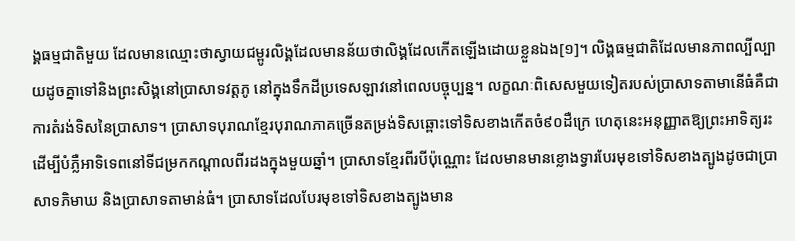ង្គធម្មជាតិមួយ ដែលមានឈ្មោះថាស្វាយជម្ពូរលិង្គដែលមានន័យថាលិង្គដែលកើតឡើងដោយខ្លួនឯង[១]។ លិង្គធម្មជាតិដែលមានភាពល្បីល្បាយដូចគ្នាទៅនិងព្រះសិង្គនៅប្រាសាទវត្តភូ នៅក្នុងទឹកដីប្រទេសឡាវនៅពេលបច្ចុប្បន្ន។ លក្ខណៈពិសេសមួយទៀតរបស់ប្រាសាទតាមានើធំគឺជាការតំរង់ទិសនៃប្រាសាទ។ ប្រាសាទបុរាណខ្មែរបុរាណភាគច្រើនតម្រង់ទិសឆ្ពោះទៅទិសខាងកើតចំ៩០ដឺក្រេ ហេតុនេះអនុញ្ញាតឱ្យព្រះអាទិត្យរះ ដើម្បីបំភ្លឺអាទិទេពនៅទីជម្រកកណ្ដាលពីរដងក្នុងមួយឆ្នាំ។ ប្រាសាទខ្មែរពីរបីប៉ុណ្ណោះ ដែលមានមានខ្លោងទ្វារបែរមុខទៅទិសខាងត្បូងដូចជាប្រាសាទភិមាឃ និងប្រាសាទតាមាន់ធំ។ ប្រាសាទដែលបែរមុខទៅទិសខាងត្បូងមាន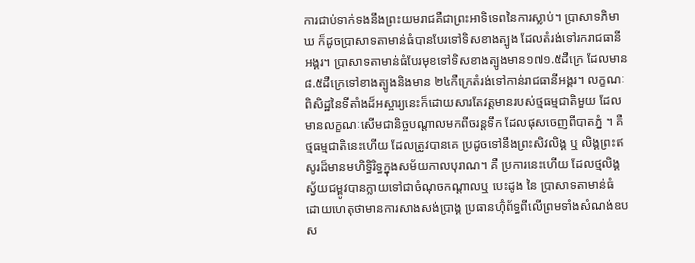ការជាប់ទាក់ទងនឹងព្រះយមរាជគឺជាព្រះអាទិទេពនៃការស្លាប់។ ប្រាសាទភិមាឃ ក៏ដូចប្រាសាទតាមាន់ធំបានបែរទៅទិសខាងត្បូង ដែលតំរង់ទៅរករាជធានីអង្គរ។ ប្រាសាទតាមាន់ធំបែរមុខទៅទិសខាងត្បូងមាន១៧១.៥ដឺក្រេ ដែលមាន ៨.៥ដឺក្រេទៅខាងត្បូងនិងមាន ២៤កឺក្រេតំរង់ទៅកាន់រាជធានីអង្គរ។ លក្ខណៈពិសិដ្ឋនៃទីតាំងដ៏អស្ចារ្យនេះក៏ដោយសារតែវត្តមានរបស់ថ្មធម្មជាតិមួយ ដែលមានលក្ខណៈសើមជានិច្ចបណ្តាលមកពីចរន្តទឹក ដែលផុសចេញពីបាតភ្នំ ។ គឺថ្មធម្មជាតិនេះហើយ ដែលត្រូវបានគេ ប្រដូចទៅនឹងព្រះសិវលិង្គ ឬ លិង្គព្រះឥសូរដ៏មានមហិទ្ធិរិទ្ធក្នុងសម័យកាលបុរាណ។ គឺ ប្រការនេះហើយ ដែលថ្មលិង្គស្វ័យជម្ពូវបានក្លាយទៅជាចំណុចកណ្តាលឬ បេះដូង នៃ ប្រាសាទតាមាន់ធំ ដោយហេតុថាមានការសាងសង់ប្រាង្គ ប្រធានហ៊ុំព័ទ្ធពីលើព្រមទាំងសំណង់ឧបស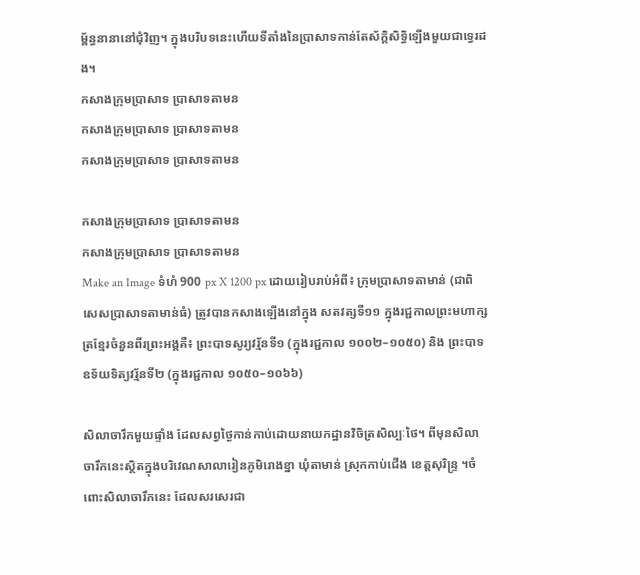ម្ព័ន្ធនានានៅជុំវិញ។ ក្នុងបរិបទនេះហើយទីតាំងនៃប្រាសាទកាន់តែស័ក្តិសិទ្ធិឡើងមួយជាទ្វេរដង។
កសាងក្រុមប្រាសាទ ប្រាសាទតាមន
កសាងក្រុមប្រាសាទ ប្រាសាទតាមន
កសាងក្រុមប្រាសាទ ប្រាសាទតាមន

កសាងក្រុមប្រាសាទ ប្រាសាទតាមន
កសាងក្រុមប្រាសាទ ប្រាសាទតាមន
Make an Image ទំហំ 900 px X 1200 px ដោយរៀបរាប់អំពី៖ ក្រុមប្រាសាទតាមាន់ (ជាពិសេសប្រាសាទតាមាន់ធំ) ត្រូវបានកសាងឡើងនៅក្នុង សតវត្សទី១១ ក្នុងរជ្ជកាលព្រះមហាក្សត្រខ្មែរចំនួនពីរព្រះអង្គគឺ៖ ព្រះបាទសូរ្យវរ្ម័នទី១ (ក្នុងរជ្ជកាល ១០០២–១០៥០) និង ព្រះបាទឧទ័យទិត្យវរ្ម័នទី២ (ក្នុងរជ្ជកាល ១០៥០–១០៦៦)

សិលាចារឹកមួយផ្ទាំង ដែលសព្វថ្ងៃកាន់កាប់ដោយនាយកដ្ឋានវិចិត្រសិល្បៈថៃ។ ពីមុនសិលាចារឹកនេះស្ថិតក្នុងបរិវេណសាលារៀនភូមិរោងខ្នា ឃុំតាមាន់ ស្រុកកាប់ជើង ខេត្តសុរិន្ទ្រ ។ចំពោះសិលាចារឹកនេះ ដែលសរសេរជា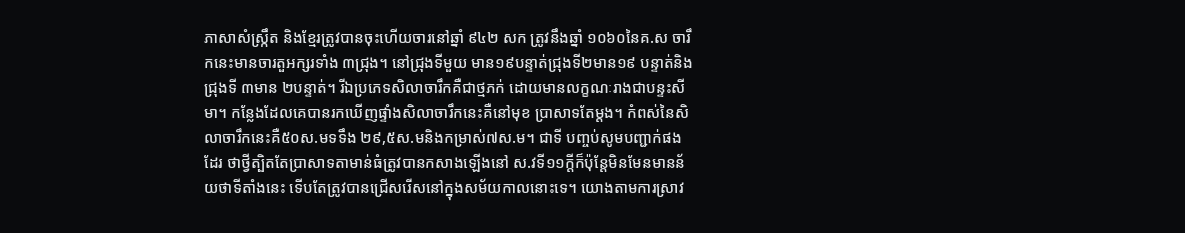ភាសាសំស្ក្រឹត និងខ្មែរត្រូវបានចុះហើយចារនៅឆ្នាំ ៩៤២ សក ត្រូវនឹងឆ្នាំ ១០៦០នៃគ.ស ចារឹកនេះមានចារតួអក្សរទាំង ៣ជ្រុង។ នៅជ្រុងទីមួយ មាន១៩បន្ទាត់ជ្រុងទី២មាន១៩ បន្ទាត់និង ជ្រុងទី ៣មាន ២បន្ទាត់។ រីឯប្រភេទសិលាចារឹកគឺជាថ្មភក់ ដោយមានលក្ខណៈរាងជាបន្ទះសីមា។ កន្លែងដែលគេបានរកឃើញផ្ទាំងសិលាចារឹកនេះគឺនៅមុខ ប្រាសាទតែម្តង។ កំពស់នៃសិលាចារឹកនេះគឺ៥០ស.មទទឹង ២៩,៥ស.មនិងកម្រាស់៧ស.ម។ ជាទី បញ្ចប់សូមបញ្ជាក់ផងដែរ ថាថ្វីត្បិតតែប្រាសាទតាមាន់ធំត្រូវបានកសាងឡើងនៅ ស.វទី១១ក្តីក៏ប៉ុន្តែមិនមែនមានន័យថាទីតាំងនេះ ទើបតែត្រូវបានជ្រើសរើសនៅក្នុងសម័យកាលនោះទេ។ យោងតាមការស្រាវ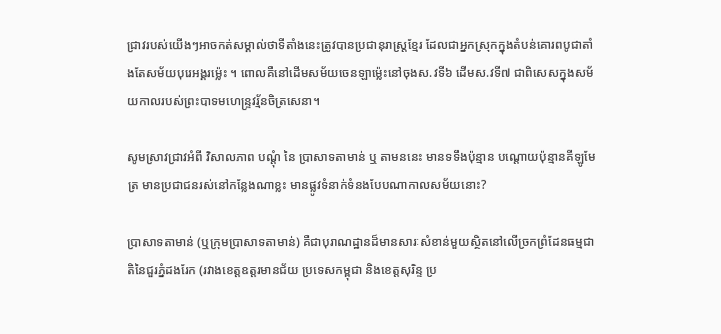ជ្រាវរបស់យើងៗអាចកត់សម្គាល់ថាទីតាំងនេះត្រូវបានប្រជានុរាស្ត្រខ្មែរ ដែលជាអ្នកស្រុកក្នុងតំបន់គោរពបូជាតាំងតែសម័យបុរេអង្គរម្ល៉េះ ។ ពោលគឺនៅដើមសម័យចេនឡាម្ល៉េះនៅចុងស.វទី៦ ដើមស.វទី៧ ជាពិសេសក្នុងសម័យកាលរបស់ព្រះបាទមហេន្ទ្រវរ្ម័នចិត្រសេនា។

សូមស្រាវជ្រាវអំពី វិសាលភាព បណ្តុំ នៃ ប្រាសាទតាមាន់ ឬ តាមននេះ មានទទឹងប៉ុន្មាន បណ្តោយប៉ុន្មានគីឡូមែត្រ មានប្រជាជនរស់នៅកន្លែងណាខ្លះ មានផ្លូវទំនាក់ទំនងបែបណាកាលសម័យនោះ?

ប្រាសាទតាមាន់ (ឬក្រុមប្រាសាទតាមាន់) គឺជាបុរាណដ្ឋានដ៏មានសារៈសំខាន់មួយស្ថិតនៅលើច្រកព្រំដែនធម្មជាតិនៃជួរភ្នំដងរែក (រវាងខេត្តឧត្តរមានជ័យ ប្រទេសកម្ពុជា និងខេត្តសុរិន្ទ ប្រ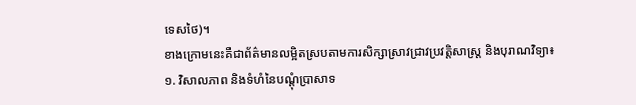ទេសថៃ)។
ខាងក្រោមនេះគឺជាព័ត៌មានលម្អិតស្របតាមការសិក្សាស្រាវជ្រាវប្រវត្តិសាស្ត្រ និងបុរាណវិទ្យា៖
១. វិសាលភាព និងទំហំនៃបណ្តុំប្រាសាទ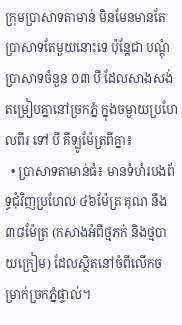ក្រុមប្រាសាទតាមាន់ មិនមែនមានតែប្រាសាទតែមួយនោះទេ ប៉ុន្តែជា បណ្តុំប្រាសាទចំនួន ០៣ បី ដែលសាងសង់តម្រៀបគ្នានៅច្រកភ្នំ ក្នុងចម្ងាយប្រហែលពីរ ទៅ បី គីឡូម៉ែត្រពីគ្នា៖
  • ប្រាសាទតាមាន់ធំ៖ មានទំហំរបងព័ទ្ធជុំវិញប្រហែល ៤៦ម៉ែត្រ គុណ នឹង ៣៨ម៉ែត្រ (កសាងអំពីថ្មភក់ និងថ្មបាយក្រៀម) ដែលស្ថិតនៅចំពីលើកចម្រាក់ច្រកភ្នំផ្ទាល់។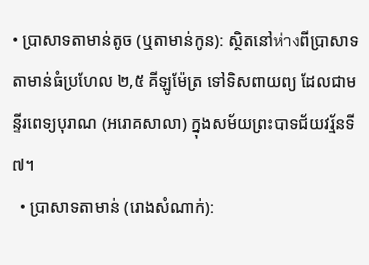• ប្រាសាទតាមាន់តូច (ឬតាមាន់កូន): ស្ថិតនៅห่างពីប្រាសាទតាមាន់ធំប្រហែល ២,៥ គីឡូម៉ែត្រ ទៅទិសពាយព្យ ដែលជាមន្ទីរពេទ្យបុរាណ (អរោគសាលា) ក្នុងសម័យព្រះបាទជ័យវរ្ម័នទី៧។
  • ប្រាសាទតាមាន់ (រោងសំណាក់):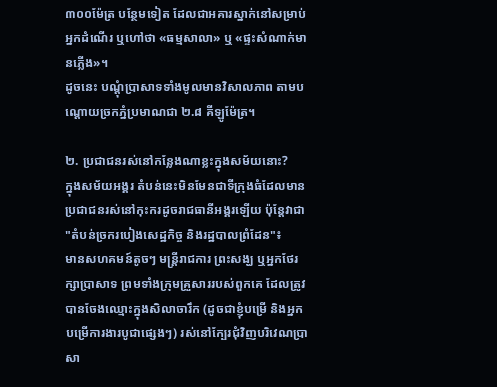៣០០ម៉ែត្រ បន្ថែមទៀត ដែលជាអគារស្នាក់នៅសម្រាប់អ្នកដំណើរ ឬហៅថា «ធម្មសាលា» ឬ «ផ្ទះសំណាក់មានភ្លើង»។
ដូចនេះ បណ្តុំប្រាសាទទាំងមូលមានវិសាលភាព តាមបណ្តោយច្រកភ្នំប្រមាណជា ២.៨ គីឡូម៉ែត្រ។

២. ប្រជាជនរស់នៅកន្លែងណាខ្លះក្នុងសម័យនោះ?
ក្នុងសម័យអង្គរ តំបន់នេះមិនមែនជាទីក្រុងធំដែលមានប្រជាជនរស់នៅកុះករដូចរាជធានីអង្គរឡើយ ប៉ុន្តែវាជា "តំបន់ច្រករបៀងសេដ្ឋកិច្ច និងរដ្ឋបាលព្រំដែន"៖
មានសហគមន៍តូចៗ មន្ត្រីរាជការ ព្រះសង្ឃ ឬអ្នកថែរក្សាប្រាសាទ ព្រមទាំងក្រុមគ្រួសាររបស់ពួកគេ ដែលត្រូវបានចែងឈ្មោះក្នុងសិលាចារឹក (ដូចជាខ្ញុំបម្រើ និងអ្នកបម្រើការងារបូជាផ្សេងៗ) រស់នៅក្បែរជុំវិញបរិវេណប្រាសា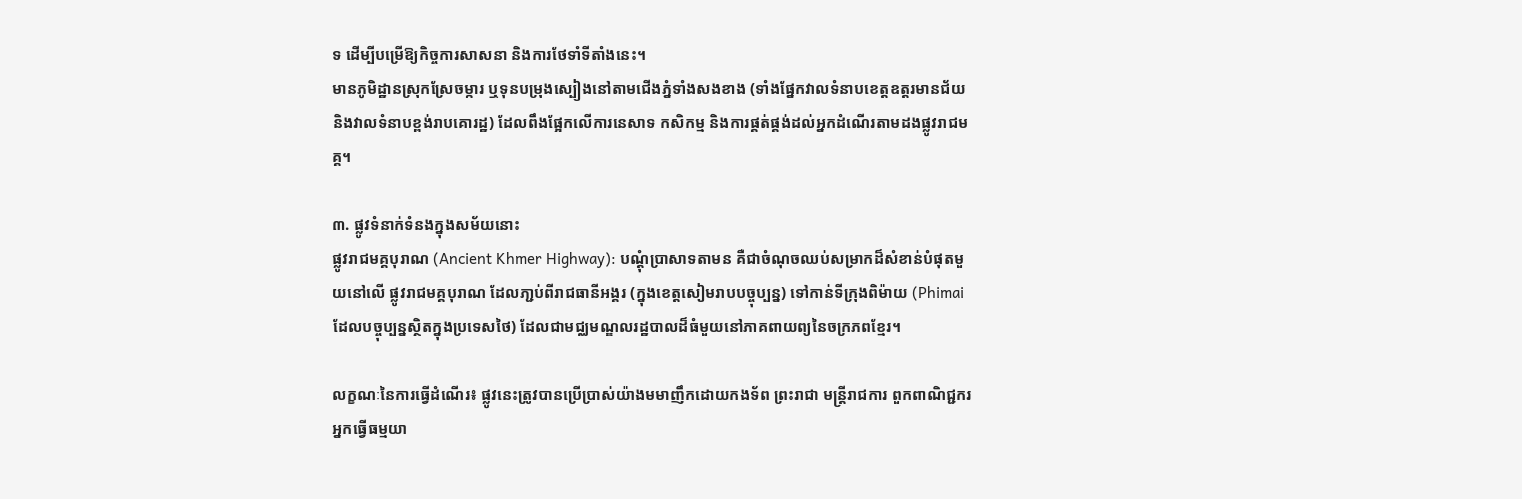ទ ដើម្បីបម្រើឱ្យកិច្ចការសាសនា និងការថែទាំទីតាំងនេះ។
មានភូមិដ្ឋានស្រុកស្រែចម្ការ ឬទុនបម្រុងស្បៀងនៅតាមជើងភ្នំទាំងសងខាង (ទាំងផ្នែកវាលទំនាបខេត្តឧត្តរមានជ័យ និងវាលទំនាបខ្ពង់រាបគោរដ្ឋ) ដែលពឹងផ្អែកលើការនេសាទ កសិកម្ម និងការផ្គត់ផ្គង់ដល់អ្នកដំណើរតាមដងផ្លូវរាជមគ្គ។

៣. ផ្លូវទំនាក់ទំនងក្នុងសម័យនោះ
ផ្លូវរាជមគ្គបុរាណ (Ancient Khmer Highway): បណ្តុំប្រាសាទតាមន គឺជាចំណុចឈប់សម្រាកដ៏សំខាន់បំផុតមួយនៅលើ ផ្លូវរាជមគ្គបុរាណ ដែលភា្ជប់ពីរាជធានីអង្គរ (ក្នុងខេត្តសៀមរាបបច្ចុប្បន្ន) ទៅកាន់ទីក្រុងពិម៉ាយ (Phimai ដែលបច្ចុប្បន្នស្ថិតក្នុងប្រទេសថៃ) ដែលជាមជ្ឈមណ្ឌលរដ្ឋបាលដ៏ធំមួយនៅភាគពាយព្យនៃចក្រភពខ្មែរ។

លក្ខណៈនៃការធ្វើដំណើរ៖ ផ្លូវនេះត្រូវបានប្រើប្រាស់យ៉ាងមមាញឹកដោយកងទ័ព ព្រះរាជា មន្ត្រីរាជការ ពួកពាណិជ្ជករ អ្នកធ្វើធម្មយា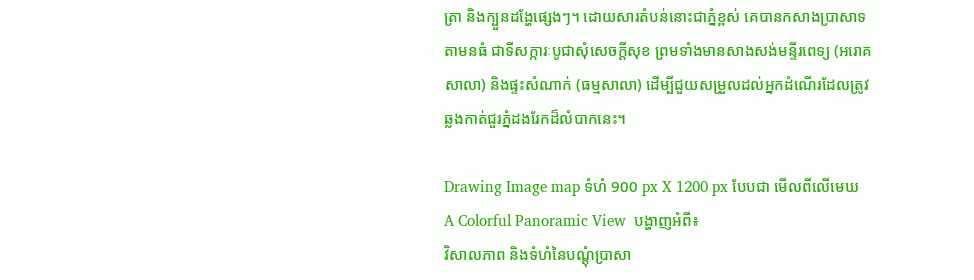ត្រា និងក្បួនដង្ហែផ្សេងៗ។ ដោយសារតំបន់នោះជាភ្នំខ្ពស់ គេបានកសាងប្រាសាទតាមនធំ ជាទីសក្ការៈបូជាសុំសេចក្តីសុខ ព្រមទាំងមានសាងសង់មន្ទីរពេទ្យ (អរោគសាលា) និងផ្ទះសំណាក់ (ធម្មសាលា) ដើម្បីជួយសម្រួលដល់អ្នកដំណើរដែលត្រូវឆ្លងកាត់ជួរភ្នំដងរែកដ៏លំបាកនេះ។

Drawing Image map ទំហំ 900 px X 1200 px បែបជា មើលពីលើមេឃ A Colorful Panoramic View  បង្ហាញអំពី៖
វិសាលភាព និងទំហំនៃបណ្តុំប្រាសា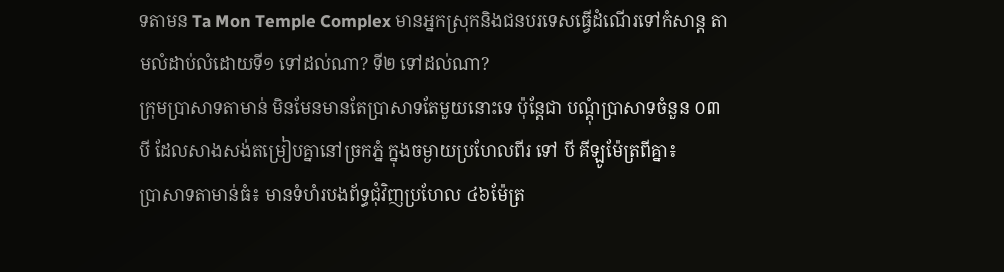ទតាមន Ta Mon Temple Complex មានអ្នកស្រុកនិងជនបរទេសធ្វើដំណើរទៅកំសាន្ត តាមលំដាប់លំដោយទី១ ទៅដល់ណា? ទី២ ទៅដល់ណា?
ក្រុមប្រាសាទតាមាន់ មិនមែនមានតែប្រាសាទតែមួយនោះទេ ប៉ុន្តែជា បណ្តុំប្រាសាទចំនួន ០៣ បី ដែលសាងសង់តម្រៀបគ្នានៅច្រកភ្នំ ក្នុងចម្ងាយប្រហែលពីរ ទៅ បី គីឡូម៉ែត្រពីគ្នា៖
ប្រាសាទតាមាន់ធំ៖ មានទំហំរបងព័ទ្ធជុំវិញប្រហែល ៤៦ម៉ែត្រ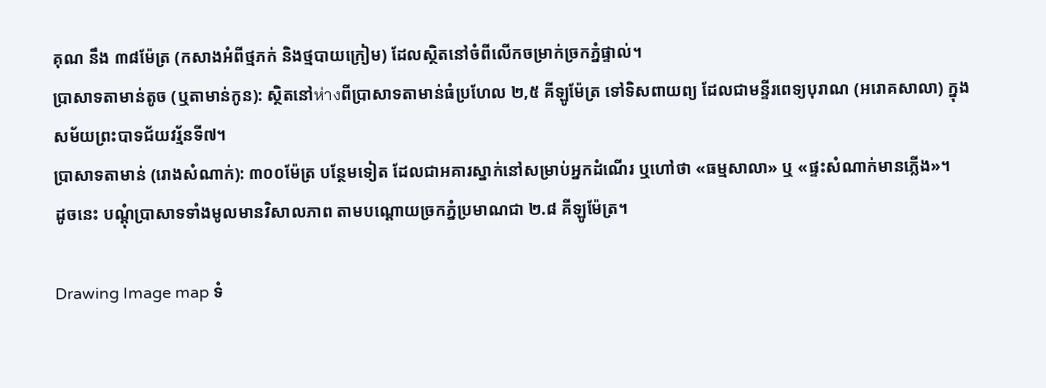គុណ នឹង ៣៨ម៉ែត្រ (កសាងអំពីថ្មភក់ និងថ្មបាយក្រៀម) ដែលស្ថិតនៅចំពីលើកចម្រាក់ច្រកភ្នំផ្ទាល់។
ប្រាសាទតាមាន់តូច (ឬតាមាន់កូន): ស្ថិតនៅห่างពីប្រាសាទតាមាន់ធំប្រហែល ២,៥ គីឡូម៉ែត្រ ទៅទិសពាយព្យ ដែលជាមន្ទីរពេទ្យបុរាណ (អរោគសាលា) ក្នុងសម័យព្រះបាទជ័យវរ្ម័នទី៧។
ប្រាសាទតាមាន់ (រោងសំណាក់): ៣០០ម៉ែត្រ បន្ថែមទៀត ដែលជាអគារស្នាក់នៅសម្រាប់អ្នកដំណើរ ឬហៅថា «ធម្មសាលា» ឬ «ផ្ទះសំណាក់មានភ្លើង»។
ដូចនេះ បណ្តុំប្រាសាទទាំងមូលមានវិសាលភាព តាមបណ្តោយច្រកភ្នំប្រមាណជា ២.៨ គីឡូម៉ែត្រ។

Drawing Image map ទំ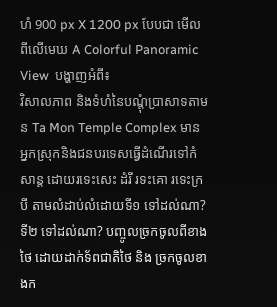ហំ 900 px X 1200 px បែបជា មើលពីលើមេឃ A Colorful Panoramic View  បង្ហាញអំពី៖
វិសាលភាព និងទំហំនៃបណ្តុំប្រាសាទតាមន Ta Mon Temple Complex មានអ្នកស្រុកនិងជនបរទេសធ្វើដំណើរទៅកំសាន្ត ដោយរទេះសេះ ដំរី រទះគោ រទេះក្របី តាមលំដាប់លំដោយទី១ ទៅដល់ណា? ទី២ ទៅដល់ណា? បញ្ចូលច្រកចូលពីខាងថៃ ដោយដាក់ទ័ពជាតិថៃ និង ច្រកចូលខាងក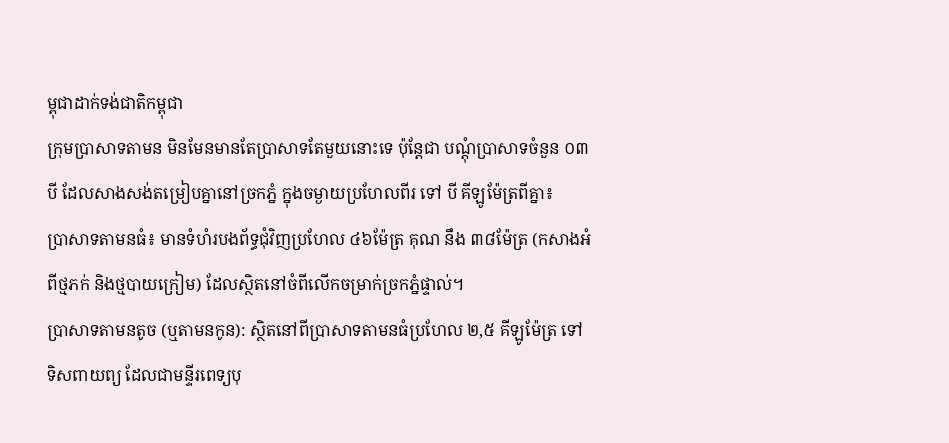ម្ពុជាដាក់ទង់ជាតិកម្ពុជា
ក្រុមប្រាសាទតាមន មិនមែនមានតែប្រាសាទតែមួយនោះទេ ប៉ុន្តែជា បណ្តុំប្រាសាទចំនួន ០៣ បី ដែលសាងសង់តម្រៀបគ្នានៅច្រកភ្នំ ក្នុងចម្ងាយប្រហែលពីរ ទៅ បី គីឡូម៉ែត្រពីគ្នា៖
ប្រាសាទតាមនធំ៖ មានទំហំរបងព័ទ្ធជុំវិញប្រហែល ៤៦ម៉ែត្រ គុណ នឹង ៣៨ម៉ែត្រ (កសាងអំពីថ្មភក់ និងថ្មបាយក្រៀម) ដែលស្ថិតនៅចំពីលើកចម្រាក់ច្រកភ្នំផ្ទាល់។
ប្រាសាទតាមនតូច (ឬតាមនកូន): ស្ថិតនៅពីប្រាសាទតាមនធំប្រហែល ២,៥ គីឡូម៉ែត្រ ទៅទិសពាយព្យ ដែលជាមន្ទីរពេទ្យបុ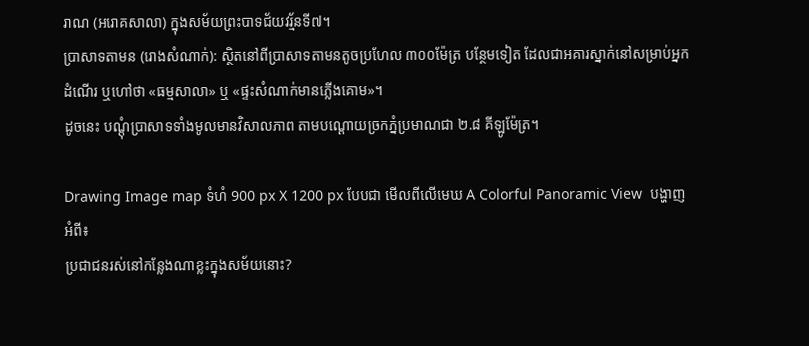រាណ (អរោគសាលា) ក្នុងសម័យព្រះបាទជ័យវរ្ម័នទី៧។
ប្រាសាទតាមន (រោងសំណាក់): ស្ថិតនៅពីប្រាសាទតាមនតូចប្រហែល ៣០០ម៉ែត្រ បន្ថែមទៀត ដែលជាអគារស្នាក់នៅសម្រាប់អ្នកដំណើរ ឬហៅថា «ធម្មសាលា» ឬ «ផ្ទះសំណាក់មានភ្លើងគោម»។
ដូចនេះ បណ្តុំប្រាសាទទាំងមូលមានវិសាលភាព តាមបណ្តោយច្រកភ្នំប្រមាណជា ២.៨ គីឡូម៉ែត្រ។

Drawing Image map ទំហំ 900 px X 1200 px បែបជា មើលពីលើមេឃ A Colorful Panoramic View  បង្ហាញអំពី៖
ប្រជាជនរស់នៅកន្លែងណាខ្លះក្នុងសម័យនោះ?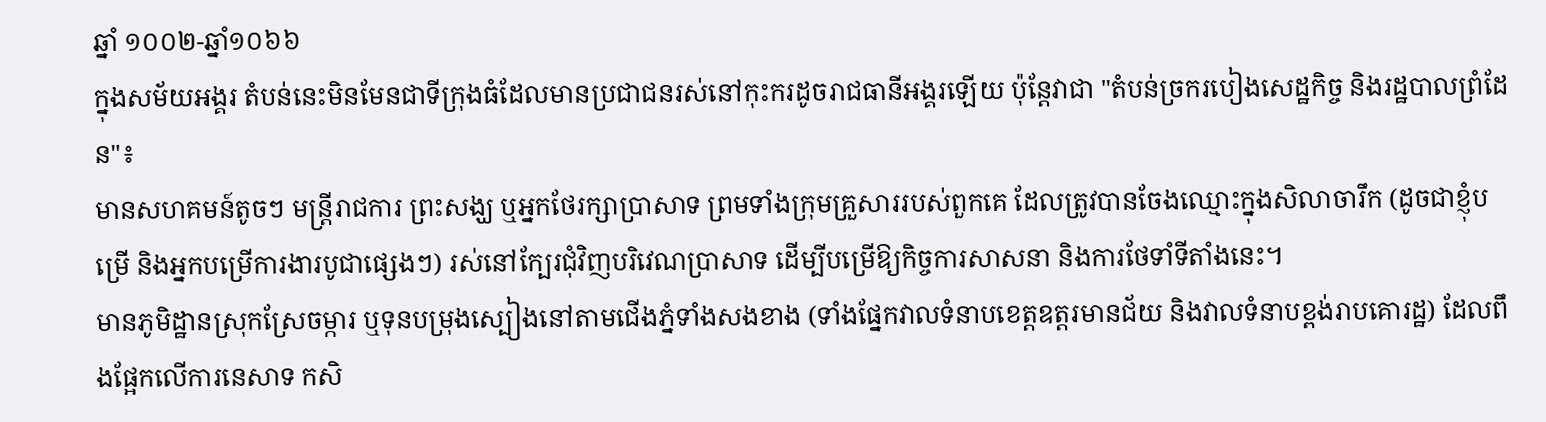ឆ្នាំ ១០០២-ឆ្នាំ១០៦៦
ក្នុងសម័យអង្គរ តំបន់នេះមិនមែនជាទីក្រុងធំដែលមានប្រជាជនរស់នៅកុះករដូចរាជធានីអង្គរឡើយ ប៉ុន្តែវាជា "តំបន់ច្រករបៀងសេដ្ឋកិច្ច និងរដ្ឋបាលព្រំដែន"៖
មានសហគមន៍តូចៗ មន្ត្រីរាជការ ព្រះសង្ឃ ឬអ្នកថែរក្សាប្រាសាទ ព្រមទាំងក្រុមគ្រួសាររបស់ពួកគេ ដែលត្រូវបានចែងឈ្មោះក្នុងសិលាចារឹក (ដូចជាខ្ញុំបម្រើ និងអ្នកបម្រើការងារបូជាផ្សេងៗ) រស់នៅក្បែរជុំវិញបរិវេណប្រាសាទ ដើម្បីបម្រើឱ្យកិច្ចការសាសនា និងការថែទាំទីតាំងនេះ។
មានភូមិដ្ឋានស្រុកស្រែចម្ការ ឬទុនបម្រុងស្បៀងនៅតាមជើងភ្នំទាំងសងខាង (ទាំងផ្នែកវាលទំនាបខេត្តឧត្តរមានជ័យ និងវាលទំនាបខ្ពង់រាបគោរដ្ឋ) ដែលពឹងផ្អែកលើការនេសាទ កសិ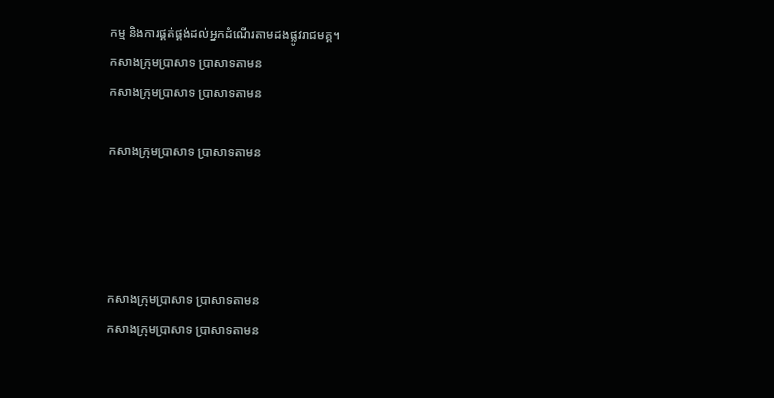កម្ម និងការផ្គត់ផ្គង់ដល់អ្នកដំណើរតាមដងផ្លូវរាជមគ្គ។
កសាងក្រុមប្រាសាទ ប្រាសាទតាមន
កសាងក្រុមប្រាសាទ ប្រាសាទតាមន

កសាងក្រុមប្រាសាទ ប្រាសាទតាមន




កសាងក្រុមប្រាសាទ ប្រាសាទតាមន
កសាងក្រុមប្រាសាទ ប្រាសាទតាមន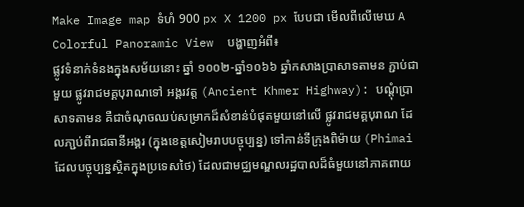Make Image map ទំហំ 900 px X 1200 px បែបជា មើលពីលើមេឃ A Colorful Panoramic View  បង្ហាញអំពី៖
ផ្លូវទំនាក់ទំនងក្នុងសម័យនោះ ឆ្នាំ ១០០២-ឆ្នាំ១០៦៦ ឆ្នាំកសាងប្រាសាទតាមន ភ្ជាប់ជាមួយ ផ្លូវរាជមគ្គបុរាណទៅ អង្គរវត្ត (Ancient Khmer Highway): បណ្តុំប្រាសាទតាមន គឺជាចំណុចឈប់សម្រាកដ៏សំខាន់បំផុតមួយនៅលើ ផ្លូវរាជមគ្គបុរាណ ដែលភា្ជប់ពីរាជធានីអង្គរ (ក្នុងខេត្តសៀមរាបបច្ចុប្បន្ន) ទៅកាន់ទីក្រុងពិម៉ាយ (Phimai ដែលបច្ចុប្បន្នស្ថិតក្នុងប្រទេសថៃ) ដែលជាមជ្ឈមណ្ឌលរដ្ឋបាលដ៏ធំមួយនៅភាគពាយ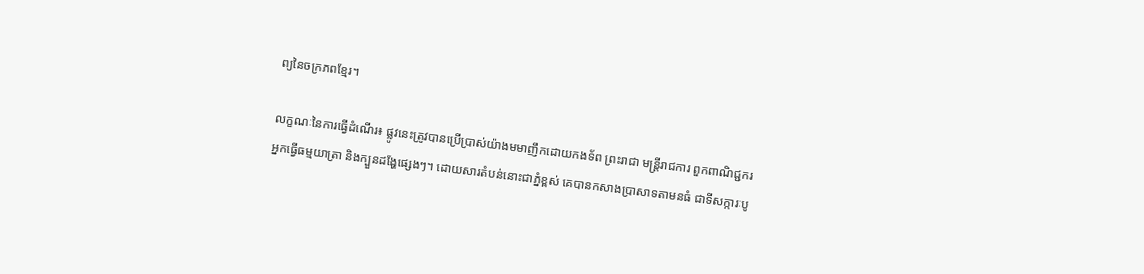ព្យនៃចក្រភពខ្មែរ។

លក្ខណៈនៃការធ្វើដំណើរ៖ ផ្លូវនេះត្រូវបានប្រើប្រាស់យ៉ាងមមាញឹកដោយកងទ័ព ព្រះរាជា មន្ត្រីរាជការ ពួកពាណិជ្ជករ អ្នកធ្វើធម្មយាត្រា និងក្បួនដង្ហែផ្សេងៗ។ ដោយសារតំបន់នោះជាភ្នំខ្ពស់ គេបានកសាងប្រាសាទតាមនធំ ជាទីសក្ការៈបូ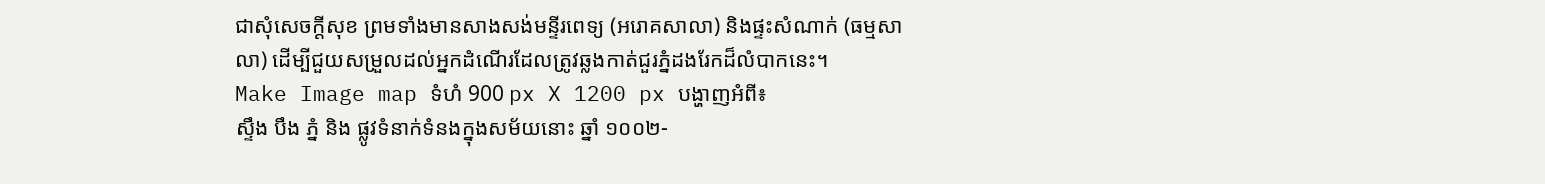ជាសុំសេចក្តីសុខ ព្រមទាំងមានសាងសង់មន្ទីរពេទ្យ (អរោគសាលា) និងផ្ទះសំណាក់ (ធម្មសាលា) ដើម្បីជួយសម្រួលដល់អ្នកដំណើរដែលត្រូវឆ្លងកាត់ជួរភ្នំដងរែកដ៏លំបាកនេះ។
Make Image map ទំហំ 900 px X 1200 px បង្ហាញអំពី៖
ស្ទឹង បឹង ភ្នំ និង ផ្លូវទំនាក់ទំនងក្នុងសម័យនោះ ឆ្នាំ ១០០២-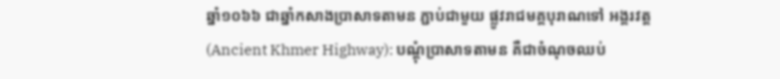ឆ្នាំ១០៦៦ ជាឆ្នាំកសាងប្រាសាទតាមន ភ្ជាប់ជាមួយ ផ្លូវរាជមគ្គបុរាណទៅ អង្គរវត្ត (Ancient Khmer Highway): បណ្តុំប្រាសាទតាមន គឺជាចំណុចឈប់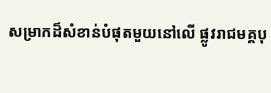សម្រាកដ៏សំខាន់បំផុតមួយនៅលើ ផ្លូវរាជមគ្គបុ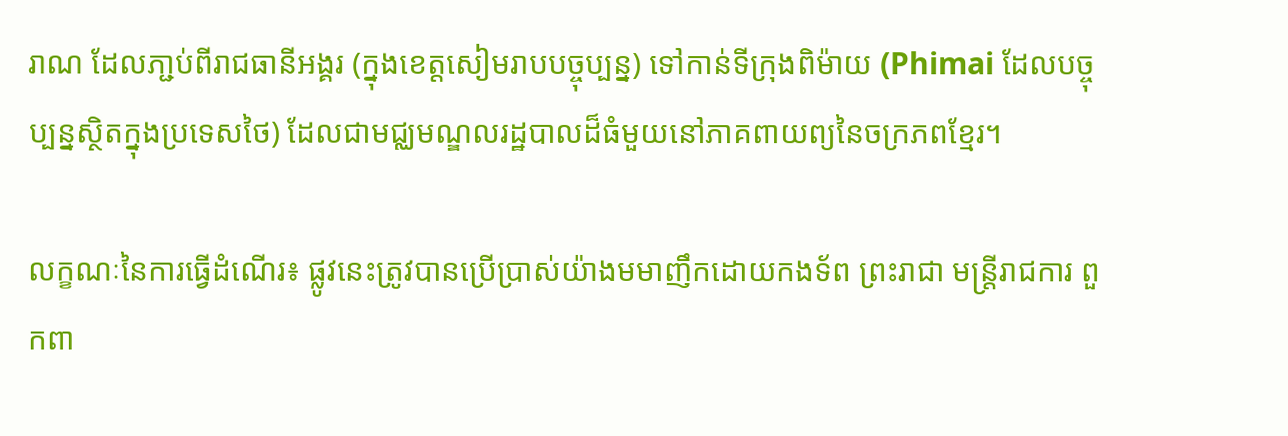រាណ ដែលភា្ជប់ពីរាជធានីអង្គរ (ក្នុងខេត្តសៀមរាបបច្ចុប្បន្ន) ទៅកាន់ទីក្រុងពិម៉ាយ (Phimai ដែលបច្ចុប្បន្នស្ថិតក្នុងប្រទេសថៃ) ដែលជាមជ្ឈមណ្ឌលរដ្ឋបាលដ៏ធំមួយនៅភាគពាយព្យនៃចក្រភពខ្មែរ។

លក្ខណៈនៃការធ្វើដំណើរ៖ ផ្លូវនេះត្រូវបានប្រើប្រាស់យ៉ាងមមាញឹកដោយកងទ័ព ព្រះរាជា មន្ត្រីរាជការ ពួកពា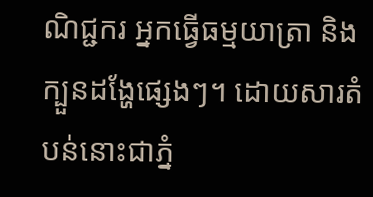ណិជ្ជករ អ្នកធ្វើធម្មយាត្រា និងក្បួនដង្ហែផ្សេងៗ។ ដោយសារតំបន់នោះជាភ្នំ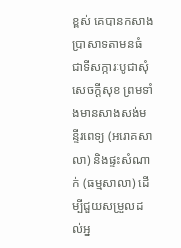ខ្ពស់ គេបានកសាងប្រាសាទតាមនធំ ជាទីសក្ការៈបូជាសុំសេចក្តីសុខ ព្រមទាំងមានសាងសង់មន្ទីរពេទ្យ (អរោគសាលា) និងផ្ទះសំណាក់ (ធម្មសាលា) ដើម្បីជួយសម្រួលដល់អ្ន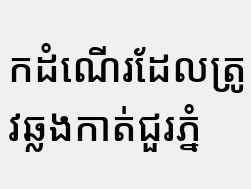កដំណើរដែលត្រូវឆ្លងកាត់ជួរភ្នំ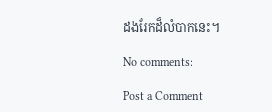ដងរែកដ៏លំបាកនេះ។

No comments:

Post a Comment